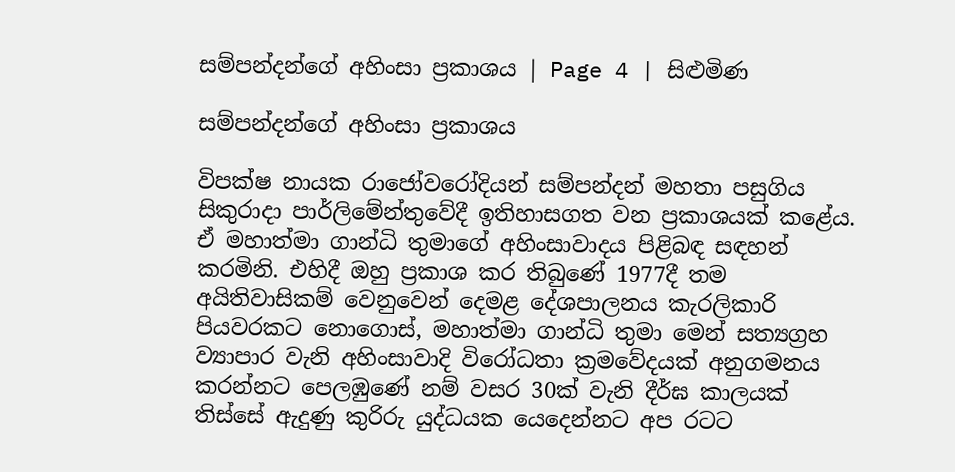සම්පන්දන්ගේ අහිංසා ප්‍රකාශය | Page 4 | සිළුමිණ

සම්පන්දන්ගේ අහිංසා ප්‍රකාශය

විපක්ෂ නායක රාජෝවරෝදියන් සම්පන්දන් මහතා පසුගිය සිකුරාදා පාර්ලිමේන්තුවේදී ඉතිහාසගත වන ප්‍රකාශයක් කළේය. ඒ මහාත්මා ගාන්ධි තුමාගේ අහිංසාවාදය පිළිබඳ සඳහන් කරමිනි. එහිදී ඔහු ප්‍රකාශ කර තිබුණේ 1977දී තම අයිතිවාසිකම් වෙනුවෙන් දෙමළ දේශපාලනය කැරලිකාරි පියවරකට නොගොස්, මහාත්මා ගාන්ධි තුමා මෙන් සත්‍යග්‍රහ ව්‍යාපාර වැනි අහිංසාවාදි විරෝධතා ක්‍රමවේදයක් අනුගමනය කරන්නට පෙලඹුණේ නම් වසර 30ක් වැනි දීර්ඝ කාලයක් තිස්සේ ඇදුණු කුරිරු යුද්ධයක යෙදෙන්නට අප රටට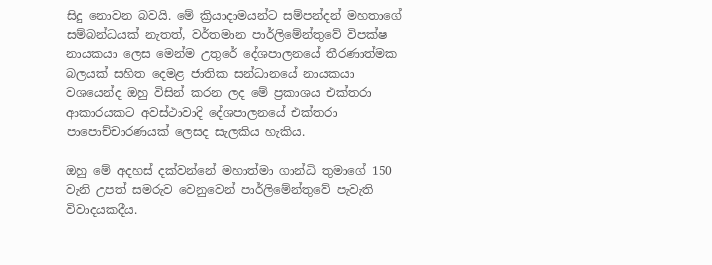සිදු නොවන බවයි. මේ ක්‍රියාදාමයන්ට සම්පන්දන් මහතාගේ සම්බන්ධයක් නැතත්, වර්තමාන පාර්ලිමේන්තුවේ විපක්ෂ නායකයා ලෙස මෙන්ම උතුරේ දේශපාලනයේ තීරණාත්මක බලයක් සහිත දෙමළ ජාතික සන්ධානයේ නායකයා වශයෙන්ද ඔහු විසින් කරන ලද මේ ප්‍රකාශය එක්තරා ආකාරයකට අවස්ථාවාදි දේශපාලනයේ එක්තරා පාපොච්චාරණයක් ලෙසද සැලකිය හැකිය.

ඔහු මේ අදහස් දක්වන්නේ මහාත්මා ගාන්ධි තුමාගේ 150 වැනි උපත් සමරුව වෙනුවෙන් පාර්ලිමේන්තුවේ පැවැති විවාදයකදීය.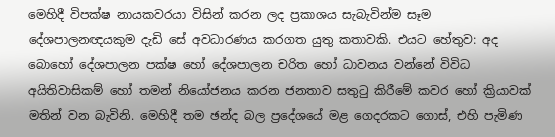මෙහිදී විපක්ෂ නායකවරයා විසින් කරන ලද ප්‍රකාශය සැබැවින්ම සෑම දේශපාලනඥයකුම දැඩි සේ අවධාරණය කරගත යුතු කතාවකි. එයට හේතුව: අද බොහෝ දේශපාලන පක්ෂ හෝ දේශපාලන චරිත හෝ ධාවනය වන්නේ විවිධ අයිතිවාසිකම් හෝ තමන් නියෝජනය කරන ජනතාව සතුටු කිරීමේ කවර හෝ ක්‍රියාවක් මතින් වන බැවිනි. මෙහිදී තම ඡන්ද බල ප්‍රදේශයේ මළ ගෙදරකට ගොස්, එහි පැමිණ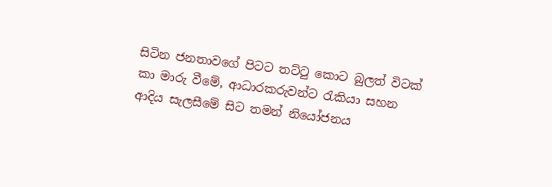සිටින ජනතාවගේ පිටට තට්ටු කොට බුලත් විටක් කා මාරු වීමේ, ආධාරකරුවන්ට රැකියා සහන ආදිය සැලසීමේ සිට තමන් නියෝජනය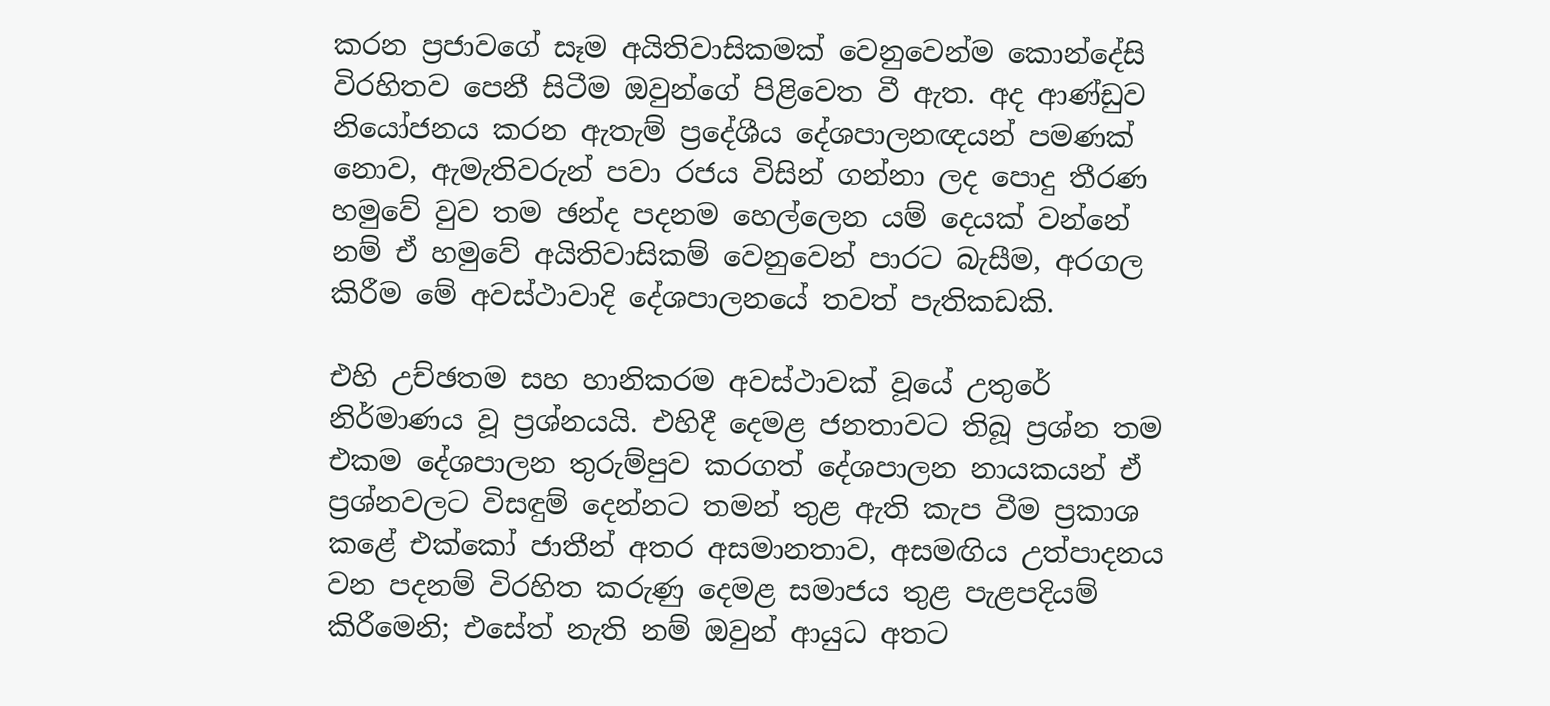කරන ප්‍රජාවගේ සෑම අයිතිවාසිකමක් වෙනුවෙන්ම කොන්දේසි විරහිතව පෙනී සිටීම ඔවුන්ගේ පිළිවෙත වී ඇත. අද ආණ්ඩුව නියෝජනය කරන ඇතැම් ප්‍රදේශීය දේශපාලනඥයන් පමණක් නොව, ඇමැතිවරුන් පවා රජය විසින් ගන්නා ලද පොදු තීරණ හමුවේ වුව තම ඡන්ද පදනම හෙල්ලෙන යම් දෙයක් වන්නේ නම් ඒ හමුවේ අයිතිවාසිකම් වෙනුවෙන් පාරට බැසීම, අරගල කිරීම මේ අවස්ථාවාදි දේශපාලනයේ තවත් පැතිකඩකි.

එහි උච්ඡතම සහ හානිකරම අවස්ථාවක් වූයේ උතුරේ නිර්මාණය වූ ප්‍රශ්නයයි. එහිදී දෙමළ ජනතාවට තිබූ ප්‍රශ්න තම එකම දේශපාලන තුරුම්පුව කරගත් දේශපාලන නායකයන් ඒ ප්‍රශ්නවලට විසඳුම් දෙන්නට තමන් තුළ ඇති කැප වීම ප්‍රකාශ කළේ එක්කෝ ජාතීන් අතර අසමානතාව, අසමඟිය උත්පාදනය වන පදනම් විරහිත කරුණු දෙමළ සමාජය තුළ පැළපදියම් කිරීමෙනි; එසේත් නැති නම් ඔවුන් ආයුධ අතට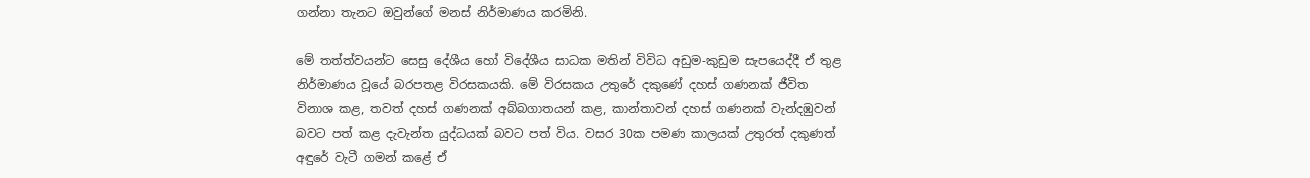ගන්න‍ා තැනට ඔවුන්ගේ මනස් නිර්මාණය කරමිනි.

මේ තත්ත්වයන්ට සෙසු දේශීය හෝ විදේශීය සාධක මතින් විවිධ අඩුම-කුඩුම සැපයෙද්දී ඒ තුළ නිර්මාණය වූයේ බරපතළ විරසකයකි. මේ විරසකය උතුරේ දකුණේ දහස් ගණනක් ජීවිත විනාශ කළ, තවත් දහස් ගණනක් අබ්බගාතයන් කළ, කාන්තාවන් දහස් ගණනක් වැන්දඹුවන් බවට පත් කළ දැවැන්ත යුද්ධයක් බවට පත් විය. වසර 30ක පමණ කාලයක් උතුරත් දකුණත් අඳුරේ වැටී ගමන් කළේ ඒ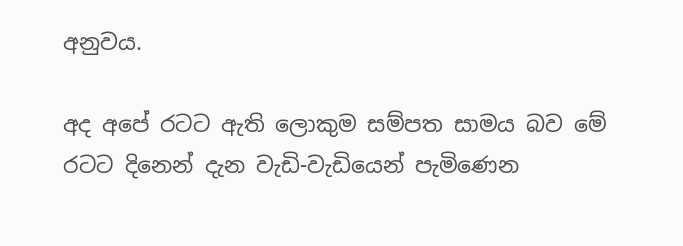අනුවය.

අද අපේ රටට ඇති ලොකුම සම්පත සාමය බව මේ රටට දිනෙන් දැන වැඩි-වැඩියෙන් පැමිණෙන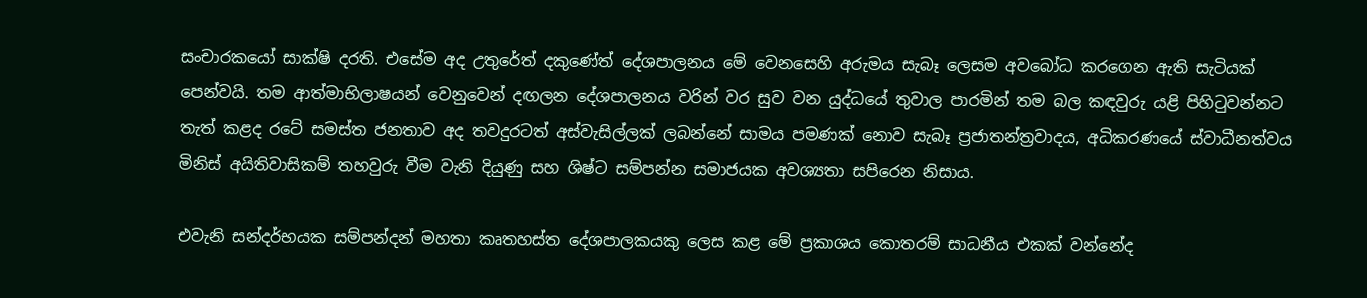සංචාරකයෝ සාක්ෂි දරති. එසේම අද උතුරේත් දකුණේත් දේශපාලනය මේ වෙනසෙහි අරුමය සැබෑ ලෙසම අවබෝධ කරගෙන ඇති සැටියක් පෙන්වයි. තම ආත්මාභිලාෂයන් වෙනුවෙන් දඟලන දේශපාලනය වරින් වර සුව වන යුද්ධයේ තුවාල පාරමින් තම බල කඳවුරු යළි පිහිටුවන්නට තැත් කළද රටේ සමස්ත ජනතාව අද තවදුරටත් අස්වැසිල්ලක් ලබන්නේ සාමය පමණක් නොව සැබෑ ප්‍රජාතන්ත්‍රවාදය, අධිකරණයේ ස්වාධීනත්වය මිනිස් අයිතිවාසිකම් තහවුරු වීම වැනි දියුණු සහ ශිෂ්ට සම්පන්න සමාජයක අවශ්‍යතා සපිරෙන නිසාය.

එවැනි සන්දර්භයක සම්පන්දන් මහතා කෘතහස්ත දේශපාලකයකු ලෙස කළ මේ ප්‍රකාශය කොතරම් සාධනීය එකක් වන්නේද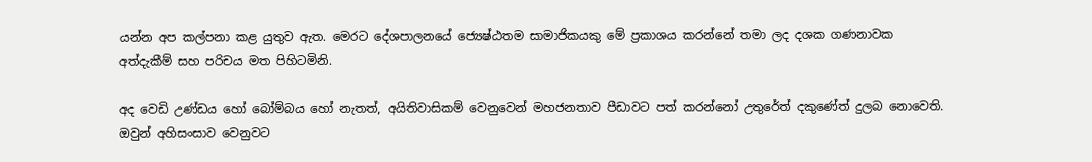යන්න අප කල්පනා කළ යුතුව ඇත. මෙරට දේශපාලනයේ ජ්‍යෙෂ්ඨතම සාමාජිකයකු මේ ප්‍රකාශය කරන්නේ තමා ලද දශක ගණනාවක අත්දැකීම් සහ පරිචය මත පිහිටමිනි.

අද වෙඩි උණ්ඩය හෝ බෝම්බය හෝ නැතත්, අයිතිවාසිකම් වෙනුවෙන් මහජනතාව පීඩාවට පත් කරන්නෝ උතුරේත් දකුණේත් දුලබ නොවෙති. ඔවුන් අහිසංසාව වෙනුවට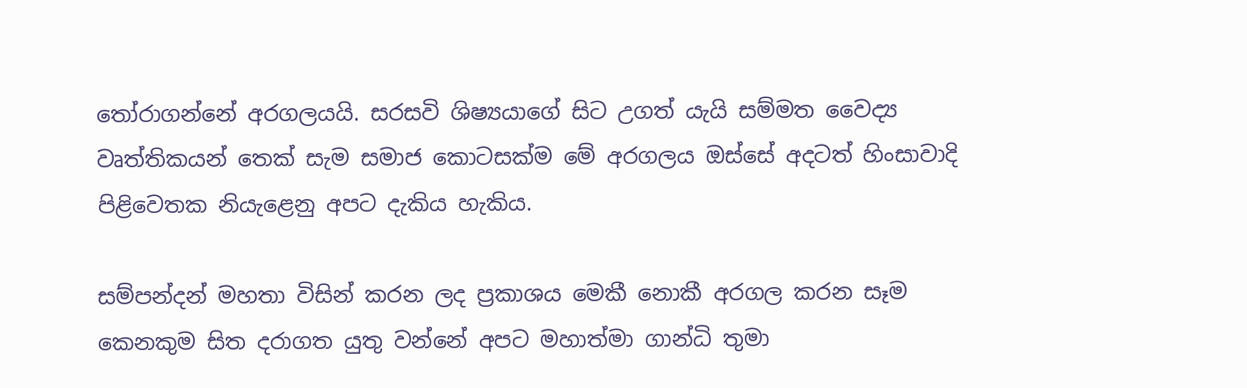තෝරාගන්නේ අරගලයයි. සරසවි ශිෂ්‍යයාගේ සිට උගත් යැයි සම්මත වෛද්‍ය වෘත්තිකයන් තෙක් සැම සමාජ කොටසක්ම මේ අරගලය ඔස්සේ අදටත් හිංසාවාදි පිළිවෙතක නියැළෙනු අපට දැකිය හැකිය.

සම්පන්දන් මහතා විසින් කරන ලද ප්‍රකාශය මෙකී නොකී අරගල කරන සෑම කෙනකුම සිත දරාගත යුතු වන්නේ අපට මහාත්මා ගාන්ධි තුමා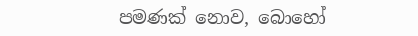පමණක් නොව, බොහෝ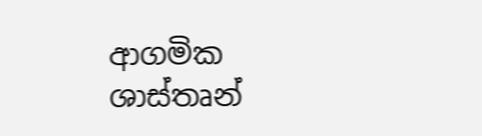ආගමික ශාස්තෘන්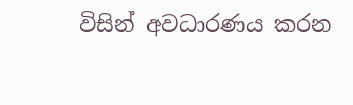විසින් අවධාරණය කරන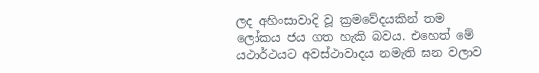ලද අහිංසාවාදි වූ ක්‍රමවේදයකින් තම ලෝකය ජය ගත හැකි බවය. එහෙත් මේ යථාර්ථයට අවස්ථාවාදය නමැති ඝන වලාව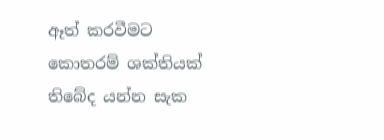ඈත් කරවීමට කොතරම් ශක්තියක් තිබේද යන්න සැක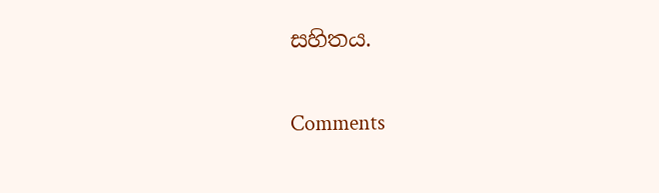සහිතය.

Comments